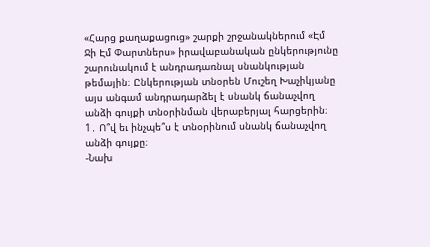«Հարց քաղաքացուց» շարքի շրջանակներում «Էմ Ջի Էմ Փարտներս» իրավաբանական ընկերությունը շարունակում է անդրադառնալ սնանկության թեմային։ Ընկերության տնօրեն Մուշեղ Խաչիկյանը այս անգամ անդրադարձել է սնանկ ճանաչվող անձի գույքի տնօրինման վերաբերյալ հարցերին։
1․ Ո՞վ եւ ինչպե՞ս է տնօրինում սնանկ ճանաչվող անձի գույքը։
-Նախ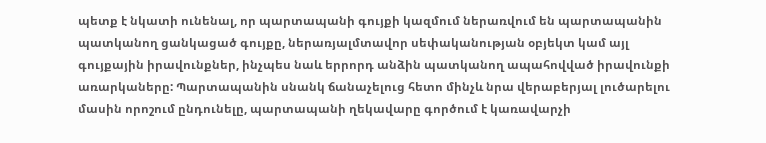պետք է նկատի ունենալ, որ պարտապանի գույքի կազմում ներառվում են պարտապանին պատկանող ցանկացած գույքը, ներառյալմտավոր սեփականության օբյեկտ կամ այլ գույքային իրավունքներ, ինչպես նաև երրորդ անձին պատկանող ապահովված իրավունքի առարկաները: Պարտապանին սնանկ ճանաչելուց հետո մինչև նրա վերաբերյալ լուծարելու մասին որոշում ընդունելը, պարտապանի ղեկավարը գործում է կառավարչի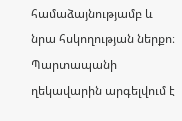համաձայնությամբ և նրա հսկողության ներքո։ Պարտապանի ղեկավարին արգելվում է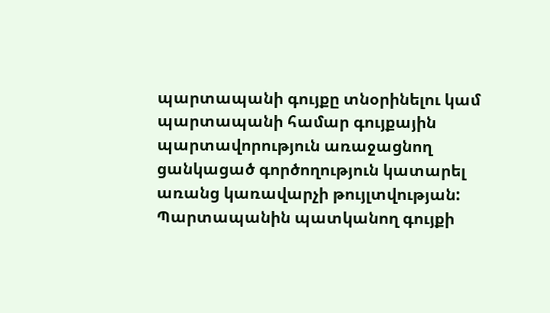պարտապանի գույքը տնօրինելու կամ պարտապանի համար գույքային պարտավորություն առաջացնող ցանկացած գործողություն կատարել առանց կառավարչի թույլտվության: Պարտապանին պատկանող գույքի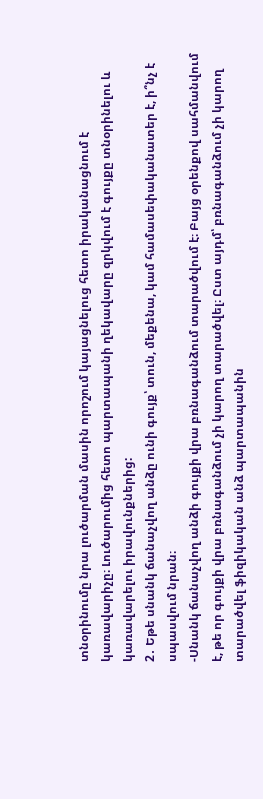տնօրինումը նրա լուծարման մասին որոշում կայացնելուց հետո իրականացնում է կառավարիչը։ Լուծարումից հետո պարտապանի ղեկավարը զրկվում է գույքը տնօրինելու և կառավարելու իրավունքներից:
2․ Եթե սնանկ ճանաչվող անձը ունի գույք՝ տուն, մեքենա, կամ համասեփականատեր է, ի՞նչ է սպասվում նրան։
-Սնանկ ճանաչվող անձի գույքի վրա բռնագանձում տարածվում է։ Բայց օրենքով սահմանվում է, թե որ գույքի վրա բռնագանձում չի կարող տարածվել։ Ըստ այդմ՝ բռնագանձում չի կարող տարածվել ֆիզիկական անձ պարտապանին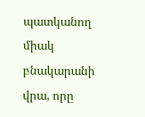պատկանող միակ բնակարանի վրա, որը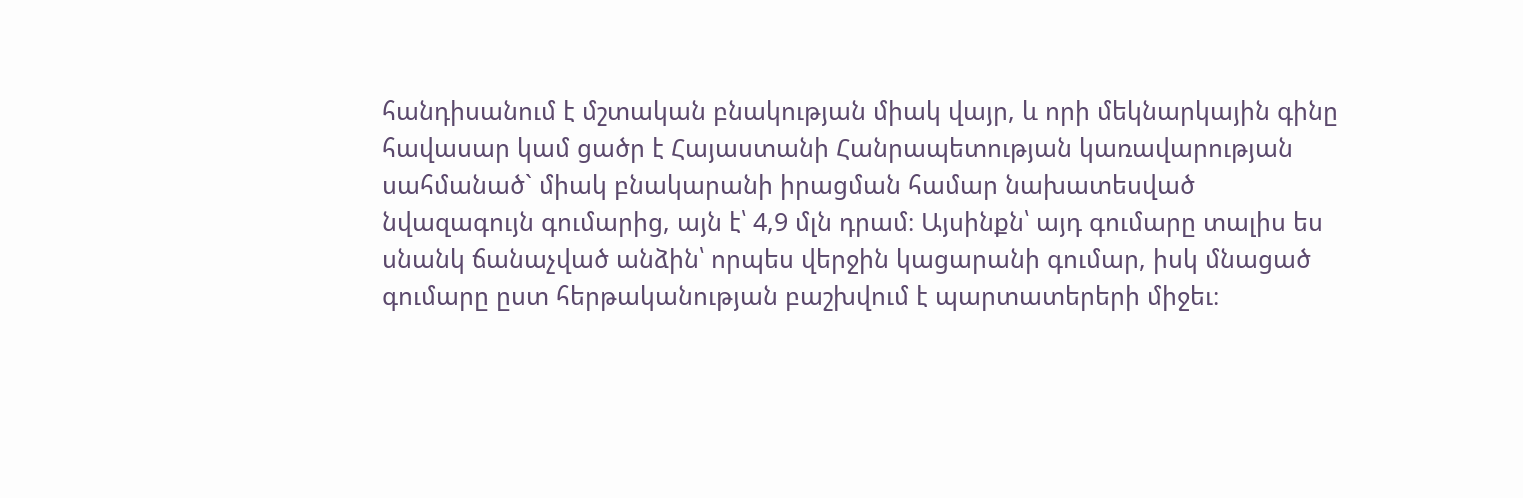հանդիսանում է մշտական բնակության միակ վայր, և որի մեկնարկային գինը հավասար կամ ցածր է Հայաստանի Հանրապետության կառավարության սահմանած` միակ բնակարանի իրացման համար նախատեսված նվազագույն գումարից, այն է՝ 4,9 մլն դրամ։ Այսինքն՝ այդ գումարը տալիս ես սնանկ ճանաչված անձին՝ որպես վերջին կացարանի գումար, իսկ մնացած գումարը ըստ հերթականության բաշխվում է պարտատերերի միջեւ։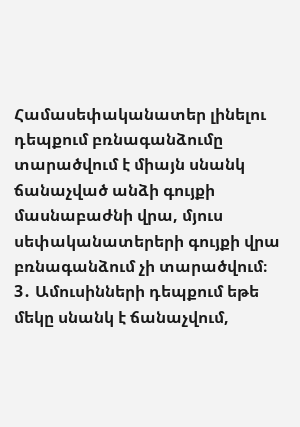Համասեփականատեր լինելու դեպքում բռնագանձումը տարածվում է միայն սնանկ ճանաչված անձի գույքի մասնաբաժնի վրա, մյուս սեփականատերերի գույքի վրա բռնագանձում չի տարածվում։
3․ Ամուսինների դեպքում եթե մեկը սնանկ է ճանաչվում,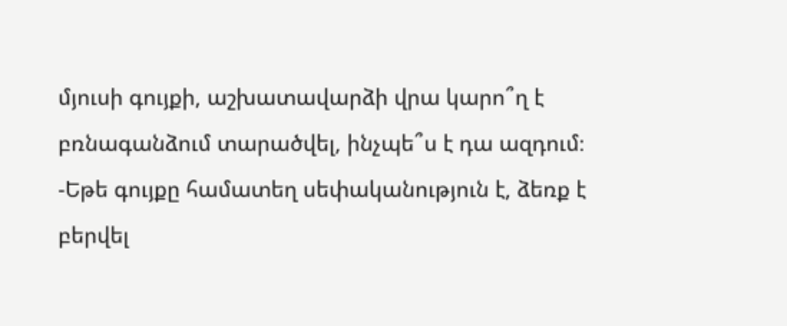մյուսի գույքի, աշխատավարձի վրա կարո՞ղ է բռնագանձում տարածվել, ինչպե՞ս է դա ազդում։
-Եթե գույքը համատեղ սեփականություն է, ձեռք է բերվել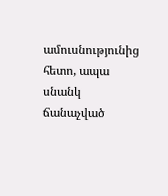ամուսնությունից հետո, ապա սնանկ ճանաչված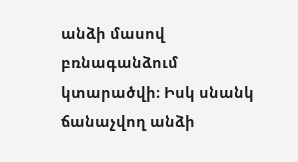անձի մասով բռնագանձում կտարածվի։ Իսկ սնանկ ճանաչվող անձի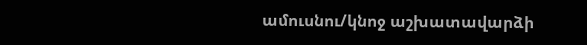ամուսնու/կնոջ աշխատավարձի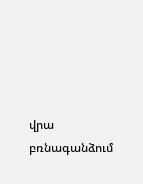վրա բռնագանձում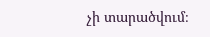չի տարածվում։